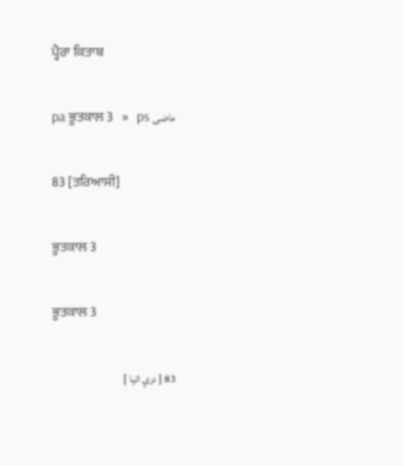ਪ੍ਹੈਰਾ ਕਿਤਾਬ

pa ਭੂਤਕਾਲ 3   »   ps ماضی

83 [ਤਰਿਆਸੀ]

ਭੂਤਕਾਲ 3

ਭੂਤਕਾਲ 3

83 [ درې اتيا ]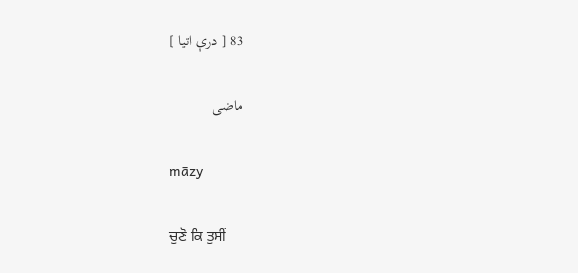83 [ درې اتيا ]

ماضی

māzy

ਚੁਣੋ ਕਿ ਤੁਸੀਂ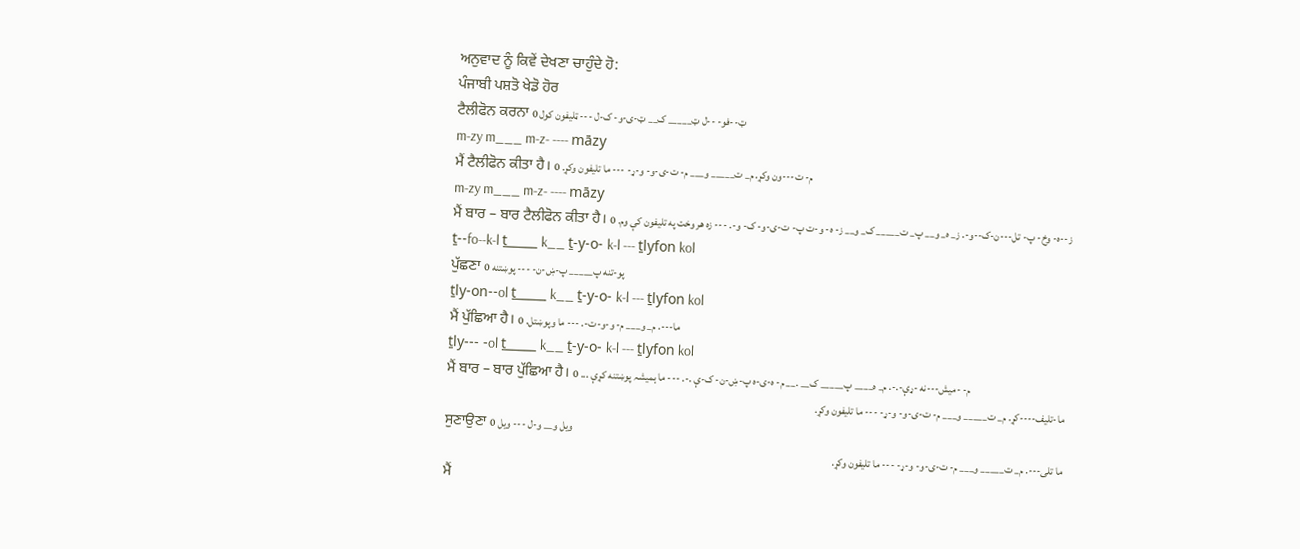ਅਨੁਵਾਦ ਨੂੰ ਕਿਵੇਂ ਦੇਖਣਾ ਚਾਹੁੰਦੇ ਹੋ:
ਪੰਜਾਬੀ ਪਸ਼ਤੋ ਖੇਡੋ ਹੋਰ
ਟੈਲੀਫੋਨ ਕਰਨਾ ټ--فو- --ل ټ_____ ک__ ټ-ی-و- ک-ل --- ټلیفون کول 0
m-zy m___ m-z- ---- māzy
ਮੈਂ ਟੈਲੀਫੋਨ ਕੀਤਾ ਹੈ। م- ت---ون وکړ. م_ ت_____ و___ م- ت-ی-و- و-ړ- --- ما تلیفون وکړ. 0
m-zy m___ m-z- ---- māzy
ਮੈਂ ਬਾਰ – ਬਾਰ ਟੈਲੀਫੋਨ ਕੀਤਾ ਹੈ। ز--ه- وخ- پ- تل---ن-ک--و-. ز_ ه_ و__ پ_ ت_____ ک_ و__ ز- ه- و-ت پ- ت-ی-و- ک- و-. --- زه هر وخت په تلیفون کې وم. 0
ṯ--fo--k-l ṯ_____ k__ ṯ-y-o- k-l --- ṯlyfon kol
ਪੁੱਛਣਾ پو-تنه پ_____ پ-ښ-ن- --- پوښتنه 0
ṯly-on--ol ṯ_____ k__ ṯ-y-o- k-l --- ṯlyfon kol
ਮੈਂ ਪੁੱਛਿਆ ਹੈ। ما---. م_ و___ م- و-و-ت-. --- ما وپوښتل. 0
ṯly--- -ol ṯ_____ k__ ṯ-y-o- k-l --- ṯlyfon kol
ਮੈਂ ਬਾਰ – ਬਾਰ ਪੁੱਛਿਆ ਹੈ। م- -میش---نه -ړې-.-. م_ ہ____ پ_____ ک__ .__ م- ہ-ی-ہ پ-ښ-ن- ک-ې .-. --- ما ہمیشہ پوښتنه کړې ... 0
ما-تلیف----کړ. م_ ت_____ و___ م- ت-ی-و- و-ړ- --- ما تلیفون وکړ.
ਸੁਣਾਉਣਾ ویل و__ و-ل --- ویل 0
ما تلی---. م_ ت_____ و___ م- ت-ی-و- و-ړ- --- ما تلیفون وکړ.
ਮੈਂ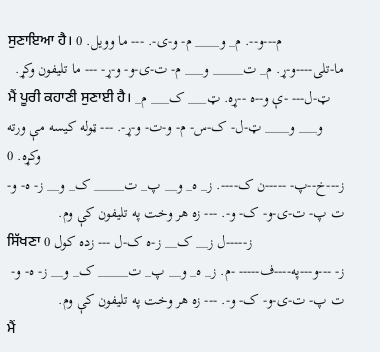ਸੁਣਾਇਆ ਹੈ। م---و--. م_ و____ م- و-ی-. --- ما وویل. 0
ما-تلی----و-ړ. م_ ت_____ و___ م- ت-ی-و- و-ړ- --- ما تلیفون وکړ.
ਮੈਂ ਪੂਰੀ ਕਹਾਣੀ ਸੁਣਾਈ ਹੈ। ټ-ل--- -ې و--ه --ړه. ټ___ ک___ م_ و___ و____ ټ-ل- ک-س- م- و-ت- و-ړ-. --- ټوله کیسه مې ورته وکړه. 0
ز---خ--پ- -----ن ک----. ز_ ه_ و__ پ_ ت_____ ک_ و__ ز- ه- و-ت پ- ت-ی-و- ک- و-. --- زه هر وخت په تلیفون کې وم.
ਸਿੱਖਣਾ ز-----ل ز__ ک__ ز-ه ک-ل --- زده کول 0
ز- ---و---په----ف----- -م. ز_ ه_ و__ پ_ ت_____ ک_ و__ ز- ه- و-ت پ- ت-ی-و- ک- و-. --- زه هر وخت په تلیفون کې وم.
ਮੈਂ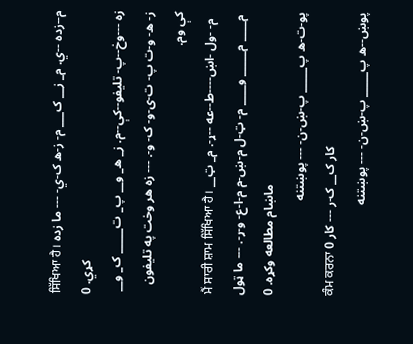ਸਿੱਖਿਆ ਹੈ। م--زده --ي. م_ ز__ ک___ م- ز-ه ک-ي- --- ما زده کړي. 0
زه ---وخ--پ- تلیفو--کې--م. ز_ ه_ و__ پ_ ت_____ ک_ و__ ز- ه- و-ت پ- ت-ی-و- ک- و-. --- زه هر وخت په تلیفون کې وم.
ਮੈਂ ਸਾਰੀ ਸ਼ਾਮ ਸਿੱਖਿਆ ਹੈ। م- -ول -اښ----ط--عه --ړ-. م_ ټ__ م____ م_____ و____ م- ټ-ل م-ښ-م م-ا-ع- و-ړ-. --- ما ټول ماښام مطالعه وکړه. 0
پو-ت-ه پ_____ پ-ښ-ن- --- پوښتنه
ਕੰਮ ਕਰਨਾ کار ک__ ک-ر --- کار 0
پوښ--ه پ_____ پ-ښ-ن- --- پوښتنه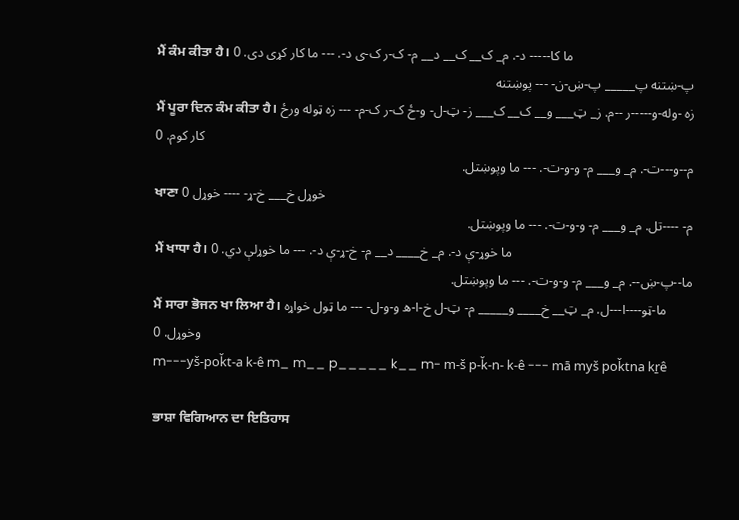ਮੈਂ ਕੰਮ ਕੀਤਾ ਹੈ। ما کا----- د-. م_ ک__ ک__ د__ م- ک-ر ک-ی د-. --- ما کار کړی دی. 0
پ-ښتنه پ_____ پ-ښ-ن- --- پوښتنه
ਮੈਂ ਪੂਰਾ ਦਿਨ ਕੰਮ ਕੀਤਾ ਹੈ। زه -وله-و-----ر --م. ز_ ټ___ و__ ک__ ک___ ز- ټ-ل- و-ځ ک-ر ک-م- --- زه ټوله ورځ کار کوم. 0
م--و---ت-. م_ و___ م- و-و-ت-. --- ما وپوښتل.
ਖਾਣਾ خوړل خ___ خ-ړ- ---- خوړل 0
م- ----تل. م_ و___ م- و-و-ت-. --- ما وپوښتل.
ਮੈਂ ਖਾਧਾ ਹੈ। ما خوړ-ې د-. م_ خ____ د__ م- خ-ړ-ې د-. --- ما خوړلې دي. 0
ما--پ-ښ--. م_ و___ م- و-و-ت-. --- ما وپوښتل.
ਮੈਂ ਸਾਰਾ ਭੋਜਨ ਖਾ ਲਿਆ ਹੈ। ما-ټو----ا---ل. م_ ټ__ خ____ و_____ م- ټ-ل خ-ا-ه و-و-ل- --- ما ټول خواړه وخوړل. 0
m---yš-poǩt-a k-ê m_ m__ p_____ k__ m- m-š p-ǩ-n- k-ê --- mā myš poǩtna kṟê

ਭਾਸ਼ਾ ਵਿਗਿਆਨ ਦਾ ਇਤਿਹਾਸ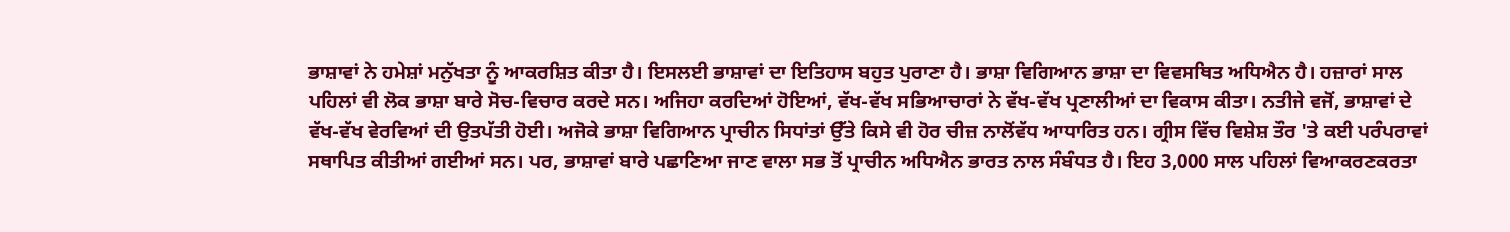ਭਾਸ਼ਾਵਾਂ ਨੇ ਹਮੇਸ਼ਾਂ ਮਨੁੱਖਤਾ ਨੂੰ ਆਕਰਸ਼ਿਤ ਕੀਤਾ ਹੈ। ਇਸਲਈ ਭਾਸ਼ਾਵਾਂ ਦਾ ਇਤਿਹਾਸ ਬਹੁਤ ਪੁਰਾਣਾ ਹੈ। ਭਾਸ਼ਾ ਵਿਗਿਆਨ ਭਾਸ਼ਾ ਦਾ ਵਿਵਸਥਿਤ ਅਧਿਐਨ ਹੈ। ਹਜ਼ਾਰਾਂ ਸਾਲ ਪਹਿਲਾਂ ਵੀ ਲੋਕ ਭਾਸ਼ਾ ਬਾਰੇ ਸੋਚ-ਵਿਚਾਰ ਕਰਦੇ ਸਨ। ਅਜਿਹਾ ਕਰਦਿਆਂ ਹੋਇਆਂ, ਵੱਖ-ਵੱਖ ਸਭਿਆਚਾਰਾਂ ਨੇ ਵੱਖ-ਵੱਖ ਪ੍ਰਣਾਲੀਆਂ ਦਾ ਵਿਕਾਸ ਕੀਤਾ। ਨਤੀਜੇ ਵਜੋਂ, ਭਾਸ਼ਾਵਾਂ ਦੇ ਵੱਖ-ਵੱਖ ਵੇਰਵਿਆਂ ਦੀ ਉਤਪੱਤੀ ਹੋਈ। ਅਜੋਕੇ ਭਾਸ਼ਾ ਵਿਗਿਆਨ ਪ੍ਰਾਚੀਨ ਸਿਧਾਂਤਾਂ ਉੱਤੇ ਕਿਸੇ ਵੀ ਹੋਰ ਚੀਜ਼ ਨਾਲੋਂਵੱਧ ਆਧਾਰਿਤ ਹਨ। ਗ੍ਰੀਸ ਵਿੱਚ ਵਿਸ਼ੇਸ਼ ਤੌਰ 'ਤੇ ਕਈ ਪਰੰਪਰਾਵਾਂ ਸਥਾਪਿਤ ਕੀਤੀਆਂ ਗਈਆਂ ਸਨ। ਪਰ, ਭਾਸ਼ਾਵਾਂ ਬਾਰੇ ਪਛਾਣਿਆ ਜਾਣ ਵਾਲਾ ਸਭ ਤੋਂ ਪ੍ਰਾਚੀਨ ਅਧਿਐਨ ਭਾਰਤ ਨਾਲ ਸੰਬੰਧਤ ਹੈ। ਇਹ 3,000 ਸਾਲ ਪਹਿਲਾਂ ਵਿਆਕਰਣਕਰਤਾ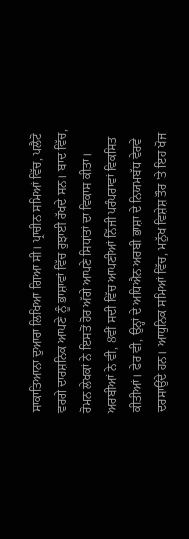ਸਾਕਾਤਿਆਨਾ ਦੁਆਰਾ ਲਿਖਿਆ ਗਿਆ ਸੀ। ਪ੍ਰਾਚੀਨ ਸਮਿਆਂ ਵਿੱਚ, ਪਲੈਟੋ ਵਰਗੇ ਦਾਰਸ਼ਨਿਕ ਆਪਣੇ ਨੂੰ ਭਾਸ਼ਾਵਾਂ ਵਿੱਚ ਰੁਝਾਈ ਰੱਖਦੇ ਸਨ। ਬਾਦ ਵਿੱਚ, ਰੋਮਨ ਲੇਖਕਾਂ ਨੇ ਇਸਤੋਂ ਹੋਰ ਅੱਗੇ ਆਪਣੇ ਸਿਧਾਂਤਾਂ ਦਾ ਵਿਕਾਸ ਕੀਤਾ। ਅਰਬੀਆਂ ਨੇ ਵੀ, 8ਵੀਂ ਸਦੀ ਵਿੱਚ ਆਪਣੀਆਂ ਨਿੱਜੀ ਪਰੰਪਰਾਵਾਂ ਵਿਕਸਿਤ ਕੀਤੀਆਂ। ਫੇਰ ਵੀ, ਉਨ੍ਹਾਂ ਦੇ ਅਧਿਐਨ ਅਰਬੀ ਭਾਸ਼ਾ ਦੇ ਨਿਯਮਬੱਧ ਵੇਰਵੇ ਦਰਸਾਉਂਦੇ ਹਨ। ਆਧੁਨਿਕ ਸਮਿਆਂ ਵਿੱਚ, ਮਨੁੱਖ ਵਿਸ਼ੇਸ਼ ਤੌਰ 'ਤੇ ਇਹ ਖੋਜ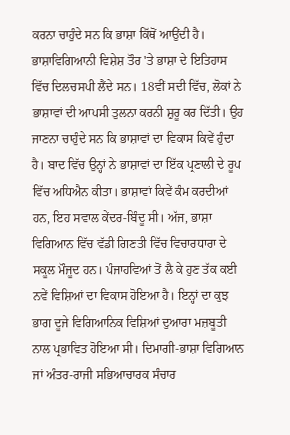ਕਰਨਾ ਚਾਹੁੰਦੇ ਸਨ ਕਿ ਭਾਸ਼ਾ ਕਿੱਥੋਂ ਆਉਂਦੀ ਹੈ। ਭਾਸ਼ਾਵਿਗਿਆਨੀ ਵਿਸ਼ੇਸ਼ ਤੌਰ 'ਤੇ ਭਾਸ਼ਾ ਦੇ ਇਤਿਹਾਸ ਵਿੱਚ ਦਿਲਚਸਪੀ ਲੈਂਦੇ ਸਨ। 18ਵੀਂ ਸਦੀ ਵਿੱਚ, ਲੋਕਾਂ ਨੇ ਭਾਸ਼ਾਵਾਂ ਦੀ ਆਪਸੀ ਤੁਲਨਾ ਕਰਨੀ ਸ਼ੁਰੂ ਕਰ ਦਿੱਤੀ। ਉਹ ਜਾਣਨਾ ਚਾਹੁੰਦੇ ਸਨ ਕਿ ਭਾਸ਼ਾਵਾਂ ਦਾ ਵਿਕਾਸ ਕਿਵੇਂ ਹੁੰਦਾ ਹੈ। ਬਾਦ ਵਿੱਚ ਉਨ੍ਹਾਂ ਨੇ ਭਾਸ਼ਾਵਾਂ ਦਾ ਇੱਕ ਪ੍ਰਣਾਲੀ ਦੇ ਰੂਪ ਵਿੱਚ ਅਧਿਐਨ ਕੀਤਾ। ਭਾਸ਼ਾਵਾਂ ਕਿਵੇਂ ਕੰਮ ਕਰਦੀਆਂ ਹਨ, ਇਹ ਸਵਾਲ ਕੇਂਦਰ-ਬਿੰਦੂ ਸੀ। ਅੱਜ, ਭਾਸ਼ਾ ਵਿਗਿਆਨ ਵਿੱਚ ਵੱਡੀ ਗਿਣਤੀ ਵਿੱਚ ਵਿਚਾਰਧਾਰਾ ਦੇ ਸਕੂਲ ਮੌਜੂਦ ਹਨ। ਪੰਜਾਹਵਿਆਂ ਤੋਂ ਲੈ ਕੇ ਹੁਣ ਤੱਕ ਕਈ ਨਵੇਂ ਵਿਸ਼ਿਆਂ ਦਾ ਵਿਕਾਸ ਹੋਇਆ ਹੈ। ਇਨ੍ਹਾਂ ਦਾ ਕੁਝ ਭਾਗ ਦੂਜੇ ਵਿਗਿਆਨਿਕ ਵਿਸ਼ਿਆਂ ਦੁਆਰਾ ਮਜ਼ਬੂਤੀ ਨਾਲ ਪ੍ਰਭਾਵਿਤ ਹੋਇਆ ਸੀ। ਦਿਮਾਗੀ-ਭਾਸ਼ਾ ਵਿਗਿਆਨ ਜਾਂ ਅੰਤਰ-ਰਾਜੀ ਸਭਿਆਚਾਰਕ ਸੰਚਾਰ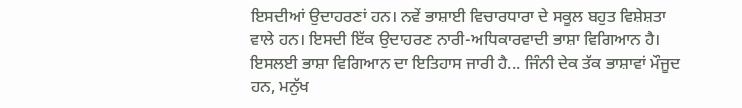ਇਸਦੀਆਂ ਉਦਾਹਰਣਾਂ ਹਨ। ਨਵੇਂ ਭਾਸ਼ਾਈ ਵਿਚਾਰਧਾਰਾ ਦੇ ਸਕੂਲ ਬਹੁਤ ਵਿਸ਼ੇਸ਼ਤਾ ਵਾਲੇ ਹਨ। ਇਸਦੀ ਇੱਕ ਉਦਾਹਰਣ ਨਾਰੀ-ਅਧਿਕਾਰਵਾਦੀ ਭਾਸ਼ਾ ਵਿਗਿਆਨ ਹੈ। ਇਸਲਈ ਭਾਸ਼ਾ ਵਿਗਿਆਨ ਦਾ ਇਤਿਹਾਸ ਜਾਰੀ ਹੈ... ਜਿੰਨੀ ਦੇਕ ਤੱਕ ਭਾਸ਼ਾਵਾਂ ਮੌਜੂਦ ਹਨ, ਮਨੁੱਖ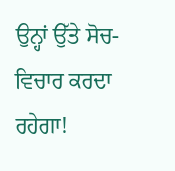ਉਨ੍ਹਾਂ ਉੱਤੇ ਸੋਚ-ਵਿਚਾਰ ਕਰਦਾ ਰਹੇਗਾ!